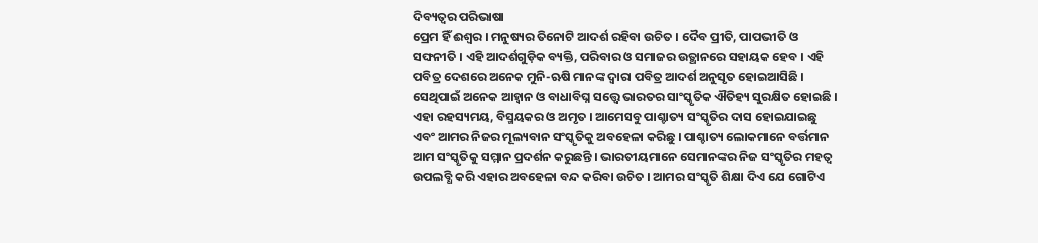ଦିବ୍ୟତ୍ୱର ପରିଭାଷା
ପ୍ରେମ ହିଁ ଈଶ୍ୱର । ମନୁଷ୍ୟର ତିନୋଟି ଆଦର୍ଶ ରହିବା ଉଚିତ । ଦୈବ ପ୍ରୀତି, ପାପଭୀତି ଓ ସଙ୍ଘନୀତି । ଏହି ଆଦର୍ଶଗୁଡ଼ିକ ବ୍ୟକ୍ତି, ପରିବାର ଓ ସମାଜର ଉତ୍ଥାନରେ ସହାୟକ ହେବ । ଏହି ପବିତ୍ର ଦେଶରେ ଅନେକ ମୁନି-ଋଷି ମାନଙ୍କ ଦ୍ୱାରା ପବିତ୍ର ଆଦର୍ଶ ଅନୁସୃତ ହୋଇଆସିଛି । ସେଥିପାଇଁ ଅନେକ ଆହ୍ୱାନ ଓ ବାଧାବିଘ୍ନ ସତ୍ତ୍ୱେ ଭାରତର ସାଂସ୍କୃତିକ ଐତିହ୍ୟ ସୁରକ୍ଷିତ ହୋଇଛି । ଏହା ରହସ୍ୟମୟ, ବିସ୍ମୟକର ଓ ଅମୃତ । ଆମେସବୁ ପାଶ୍ଚାତ୍ୟ ସଂସ୍କୃତିର ଦାସ ହୋଇଯାଇଛୁ ଏବଂ ଆମର ନିଜର ମୂଲ୍ୟବାନ ସଂସ୍କୃତିକୁ ଅବହେଳା କରିଛୁ । ପାଶ୍ଚାତ୍ୟ ଲୋକମାନେ ବର୍ତ୍ତମାନ ଆମ ସଂସ୍କୃତିକୁ ସମ୍ମାନ ପ୍ରଦର୍ଶନ କରୁଛନ୍ତି । ଭାରତୀୟମାନେ ସେମାନଙ୍କର ନିଜ ସଂସ୍କୃତିର ମହତ୍ୱ ଉପଲବ୍ଧି କରି ଏହାର ଅବହେଳା ବନ୍ଦ କରିବା ଉଚିତ । ଆମର ସଂସ୍କୃତି ଶିକ୍ଷା ଦିଏ ଯେ ଗୋଟିଏ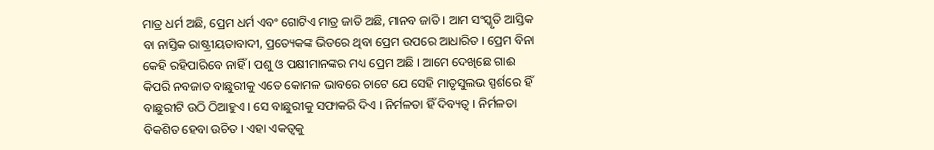ମାତ୍ର ଧର୍ମ ଅଛି, ପ୍ରେମ ଧର୍ମ ଏବଂ ଗୋଟିଏ ମାତ୍ର ଜାତି ଅଛି, ମାନବ ଜାତି । ଆମ ସଂସ୍କୃତି ଆସ୍ତିକ ବା ନାସ୍ତିକ ରାଷ୍ଟ୍ରୀୟତାବାଦୀ, ପ୍ରତ୍ୟେକଙ୍କ ଭିତରେ ଥିବା ପ୍ରେମ ଉପରେ ଆଧାରିତ । ପ୍ରେମ ବିନା କେହି ରହିପାରିବେ ନାହିଁ । ପଶୁ ଓ ପକ୍ଷୀମାନଙ୍କର ମଧ୍ୟ ପ୍ରେମ ଅଛି । ଆମେ ଦେଖିଛେ ଗାଈ କିପରି ନବଜାତ ବାଛୁରୀକୁ ଏତେ କୋମଳ ଭାବରେ ଚାଟେ ଯେ ସେହି ମାତୃସୁଲଭ ସ୍ପର୍ଶରେ ହିଁ ବାଛୁରୀଟି ଉଠି ଠିଆହୁଏ । ସେ ବାଛୁରୀକୁ ସଫାକରି ଦିଏ । ନିର୍ମଳତା ହିଁ ଦିବ୍ୟତ୍ୱ । ନିର୍ମଳତା ବିକଶିତ ହେବା ଉଚିତ । ଏହା ଏକତ୍ୱକୁ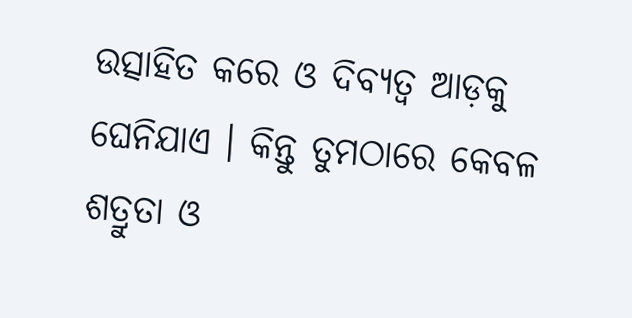ଉତ୍ସାହିତ କରେ ଓ ଦିବ୍ୟତ୍ୱ ଆଡ଼କୁ ଘେନିଯାଏ । କିନ୍ତୁ ତୁମଠାରେ କେବଳ ଶତ୍ରୁତା ଓ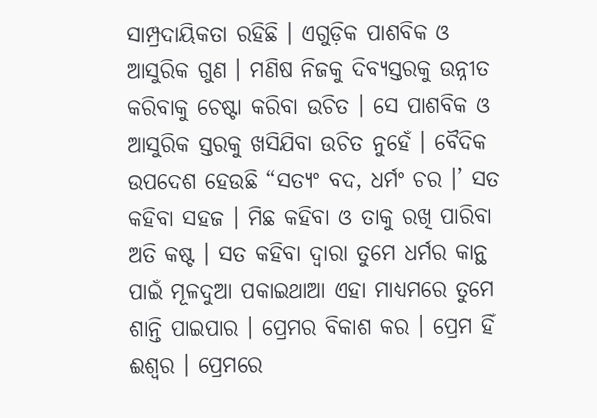ସାମ୍ପ୍ରଦାୟିକତା ରହିଛି । ଏଗୁଡ଼ିକ ପାଶବିକ ଓ ଆସୁରିକ ଗୁଣ । ମଣିଷ ନିଜକୁ ଦିବ୍ୟସ୍ତରକୁ ଉନ୍ନୀତ କରିବାକୁ ଚେଷ୍ଟା କରିବା ଉଚିତ । ସେ ପାଶବିକ ଓ ଆସୁରିକ ସ୍ତରକୁ ଖସିଯିବା ଉଚିତ ନୁହେଁ । ବୈଦିକ ଉପଦେଶ ହେଉଛି “ସତ୍ୟଂ ବଦ, ଧର୍ମଂ ଚର ।’ ସତ କହିବା ସହଜ । ମିଛ କହିବା ଓ ତାକୁ ରଖି ପାରିବା ଅତି କଷ୍ଟ । ସତ କହିବା ଦ୍ୱାରା ତୁମେ ଧର୍ମର କାନ୍ଥ ପାଇଁ ମୂଳଦୁଆ ପକାଇଥାଆ ଏହା ମାଧ୍ୟମରେ ତୁମେ ଶାନ୍ତି ପାଇପାର । ପ୍ରେମର ବିକାଶ କର । ପ୍ରେମ ହିଁ ଈଶ୍ୱର । ପ୍ରେମରେ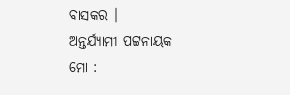ବାସକର ।
ଅନ୍ତର୍ଯ୍ୟାମୀ ପଟ୍ଟନାୟକ
ମୋ :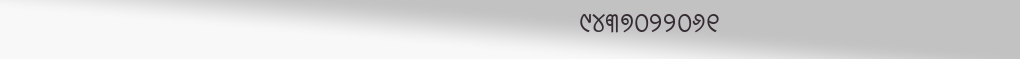୯୪୩୭୦୨୨୦୬୧